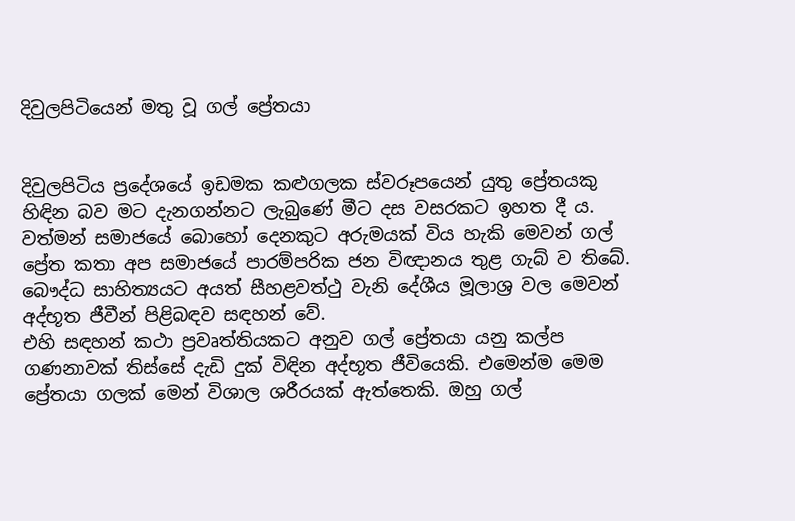දිවුලපිටියෙන් මතු වූ ගල් ප්‍රේතයා


දිවුලපිටිය ප්‍රදේශයේ ඉඩමක කළුගලක ස්වරූපයෙන් යුතු ප්‍රේතයකු හිඳින බව මට දැනගන්නට ලැබුණේ මීට දස වසරකට ඉහත දී ය. වත්මන් සමාජයේ බොහෝ දෙනකුට අරුමයක් විය හැකි මෙවන් ගල් ප්‍රේත කතා අප සමාජයේ පාරම්පරික ජන විඥානය තුළ ගැබ් ව තිබේ. බෞද්ධ සාහිත්‍යයට අයත් සීහළවත්ථු වැනි දේශීය මූලාශ්‍ර වල මෙවන් අද්භූත ජීවීන් පිළිබඳව සඳහන් වේ.
එහි සඳහන් කථා ප්‍රවෘත්තියකට අනුව ගල් ප්‍රේතයා යනු කල්ප ගණනාවක් තිස්සේ දැඩි දුක් විඳින අද්භූත ජීවියෙකි. එමෙන්ම මෙම ප්‍රේතයා ගලක් මෙන් විශාල ශරීරයක් ඇත්තෙකි. ඔහු ගල්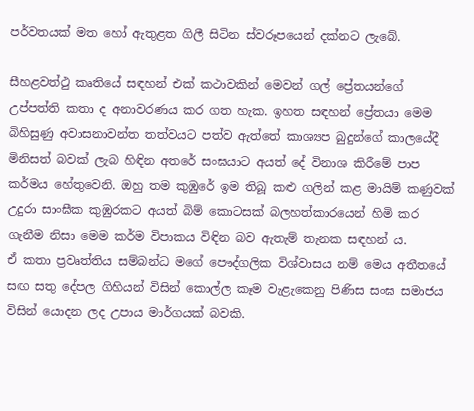පර්වතයක් මත හෝ ඇතුළත ගිලී සිටින ස්වරූපයෙන් දක්නට ලැබේ.

සීහළවත්ථු කෘතියේ සඳහන් එක් කථාවකින් මෙවන් ගල් ප්‍රේතයන්ගේ උප්පත්ති කතා ද අනාවරණය කර ගත හැක. ඉහත සඳහන් ප්‍රේතයා මෙම බිහිසුණු අවාසනාවන්ත තත්වයට පත්ව ඇත්තේ කාශ්‍යප බුදුන්ගේ කාලයේදී මිනිසත් බවක් ලැබ හිඳින අතරේ සංඝයාට අයත් දේ විනාශ කිරීමේ පාප කර්මය හේතුවෙනි. ඔහු තම කුඹුරේ ඉම තිබූ කළු ගලින් කළ මායිම් කණුවක් උදුරා සාංඝීක කුඹුරකට අයත් බිම් කොටසක් බලහත්කාරයෙන් හිමි කර ගැනීම නිසා මෙම කර්ම විපාකය විඳින බව ඇතැම් තැනක සඳහන් ය.
ඒ කතා ප්‍රවෘත්තිය සම්බන්ධ මගේ පෞද්ගලික විශ්වාසය නම් මෙය අතීතයේ සඟ සතු දේපල ගිහියන් විසින් කොල්ල කෑම වැළැකෙනු පිණිස සංඝ සමාජය විසින් යොදන ලද උපාය මාර්ගයක් බවකි.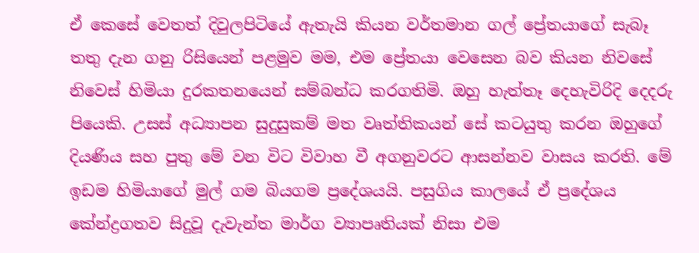ඒ කෙසේ වෙතත් දිවුලපිටියේ ඇතැයි කියන වර්තමාන ගල් ප්‍රේතයාගේ සැබෑ තතු දැන ගනු රිසියෙන් පළමුව මම, එම ප්‍රේතයා වෙසෙන බව කියන නිවසේ නිවෙස් හිමියා දුරකතනයෙන් සම්බන්ධ කරගතිමි. ඔහු හැත්තෑ දෙහැවිරිදි දෙදරු පියෙකි. උසස් අධ්‍යාපන සුදුසුකම් මත වෘත්තිකයන් සේ කටයුතු කරන ඔහුගේ දියණිය සහ පුතු මේ වන විට විවාහ වී අගනුවරට ආසන්නව වාසය කරති. මේ ඉඩම හිමියාගේ මුල් ගම බියගම ප්‍රදේශයයි. පසුගිය කාලයේ ඒ ප්‍රදේශය කේන්ද්‍රගතව සිදුවූ දැවැන්ත මාර්ග ව්‍යාපෘතියක් නිසා එම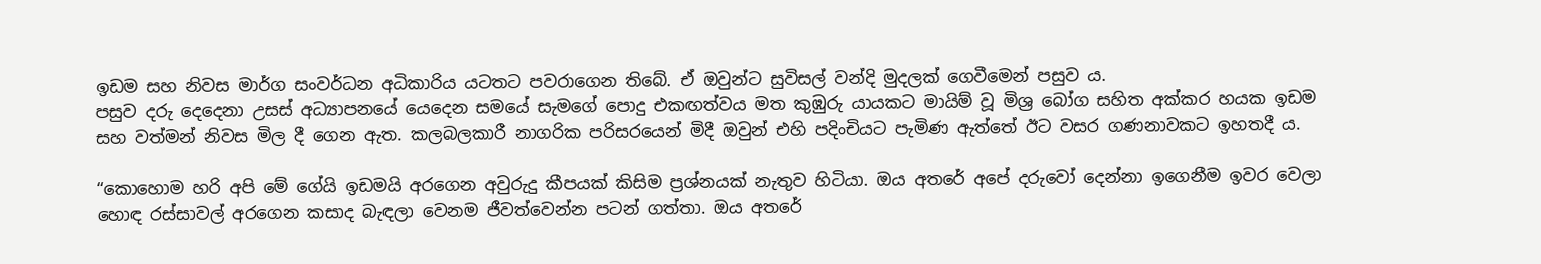ඉඩම සහ නිවස මාර්ග සංවර්ධන අධිකාරිය යටතට පවරාගෙන තිබේ. ඒ ඔවුන්ට සුවිසල් වන්දි මුදලක් ගෙවීමෙන් පසුව ය.
පසුව දරු දෙදෙනා උසස් අධ්‍යාපනයේ යෙදෙන සමයේ සැමගේ පොදු එකඟත්වය මත කුඹුරු යායකට මායිම් වූ මිශ්‍ර බෝග සහිත අක්කර හයක ඉඩම සහ වත්මන් නිවස මිල දී ගෙන ඇත. කලබලකාරී නාගරික පරිසරයෙන් මිදී ඔවුන් එහි පදිංචියට පැමිණ ඇත්තේ ඊට වසර ගණනාවකට ඉහතදී ය.

“කොහොම හරි අපි මේ ගේයි ඉඩමයි අරගෙන අවුරුදු කීපයක් කිසිම ප්‍රශ්නයක් නැතුව හිටියා. ඔය අතරේ අපේ දරුවෝ දෙන්නා ඉගෙනීම ඉවර වෙලා හොඳ රස්සාවල් අරගෙන කසාද බැඳලා වෙනම ජීවත්වෙන්න පටන් ගත්තා. ඔය අතරේ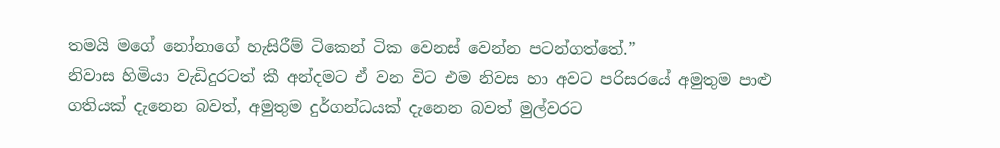තමයි මගේ නෝනාගේ හැසිරීම් ටිකෙන් ටික වෙනස් වෙන්න පටන්ගත්තේ.”
නිවාස හිමියා වැඩිදුරටත් කී අන්දමට ඒ වන විට එම නිවස හා අවට පරිසරයේ අමුතුම පාළු ගතියක් දැනෙන බවත්, අමුතුම දුර්ගන්ධයක් දැනෙන බවත් මුල්වරට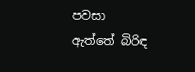පවසා ඇත්තේ බිරිඳ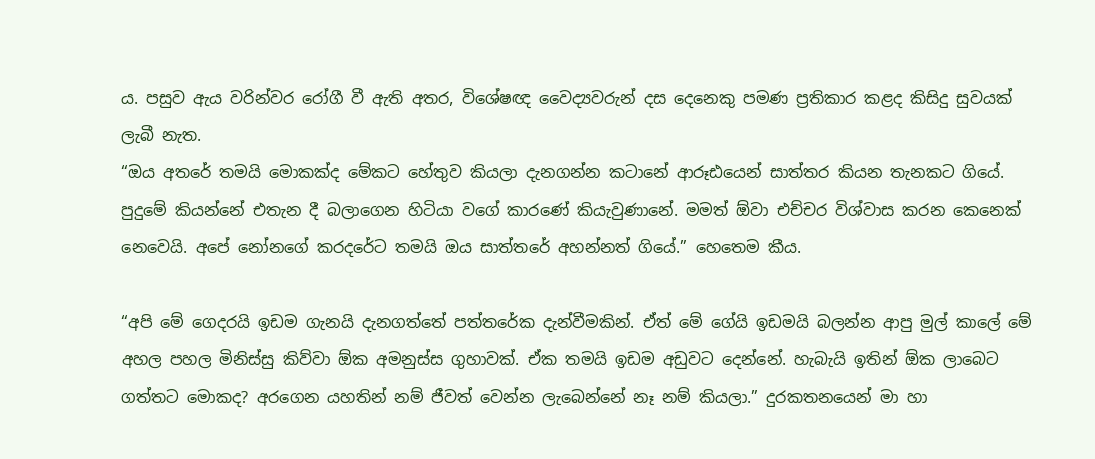ය. පසුව ඇය වරින්වර රෝගී වී ඇති අතර, විශේෂඥ වෛද්‍යවරුන් දස දෙනෙකු පමණ ප්‍රතිකාර කළද කිසිදු සුවයක් ලැබී නැත.
“ඔය අතරේ තමයි මොකක්ද මේකට හේතුව කියලා දැනගන්න කටානේ ආරූඪයෙන් සාත්තර කියන තැනකට ගියේ. පුදුමේ කියන්නේ එතැන දී බලාගෙන හිටියා වගේ කාරණේ කියැවුණානේ. මමත් ඕවා එච්චර විශ්වාස කරන කෙනෙක් නෙවෙයි. අපේ නෝනගේ කරදරේට තමයි ඔය සාත්තරේ අහන්නත් ගියේ.” හෙතෙම කීය.

“අපි මේ ගෙදරයි ඉඩම ගැනයි දැනගත්තේ පත්තරේක දැන්වීමකින්. ඒත් මේ ගේයි ඉඩමයි බලන්න ආපු මුල් කාලේ මේ අහල පහල මිනිස්සු කිව්වා ඕක අමනුස්ස ගුහාවක්. ඒක තමයි ඉඩම අඩුවට දෙන්නේ. හැබැයි ඉතින් ඕක ලාබෙට ගත්තට මොකද? අරගෙන යහතින් නම් ජීවත් වෙන්න ලැබෙන්නේ නෑ නම් කියලා.” දුරකතනයෙන් මා හා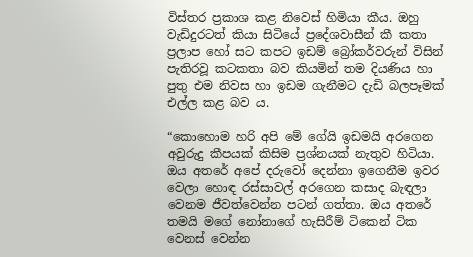විස්තර ප්‍රකාශ කළ නිවෙස් හිමියා කීය. ඔහු වැඩිදුරටත් කියා සිටියේ ප්‍රදේශවාසීන් කී කතා ප්‍රලාප හෝ සට කපට ඉඩම් බ්‍රෝකර්වරුන් විසින් පැතිරවූ කටකතා බව කියමින් තම දියණිය හා පුතු එම නිවස හා ඉඩම ගැනීමට දැඩි බලපෑමක් එල්ල කළ බව ය.

“කොහොම හරි අපි මේ ගේයි ඉඩමයි අරගෙන අවුරුදු කීපයක් කිසිම ප්‍රශ්නයක් නැතුව හිටියා. ඔය අතරේ අපේ දරුවෝ දෙන්නා ඉගෙනීම ඉවර වෙලා හොඳ රස්සාවල් අරගෙන කසාද බැඳලා වෙනම ජීවත්වෙන්න පටන් ගත්තා. ඔය අතරේ තමයි මගේ නෝනාගේ හැසිරීම් ටිකෙන් ටික වෙනස් වෙන්න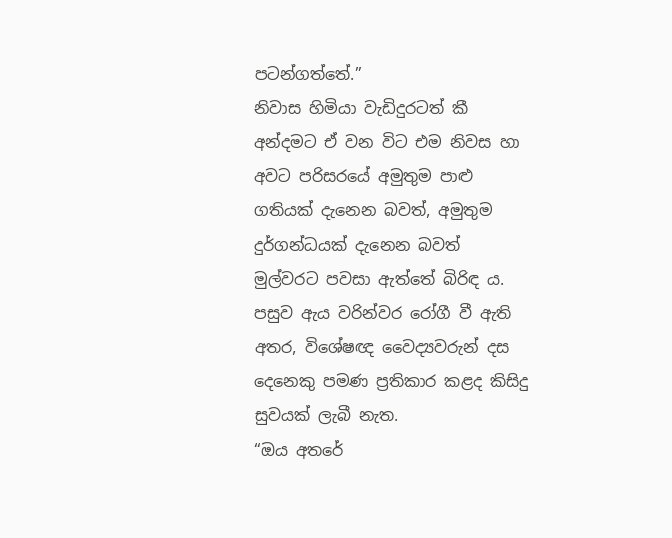පටන්ගත්තේ.”
නිවාස හිමියා වැඩිදුරටත් කී අන්දමට ඒ වන විට එම නිවස හා අවට පරිසරයේ අමුතුම පාළු ගතියක් දැනෙන බවත්, අමුතුම දුර්ගන්ධයක් දැනෙන බවත් මුල්වරට පවසා ඇත්තේ බිරිඳ ය. පසුව ඇය වරින්වර රෝගී වී ඇති අතර, විශේෂඥ වෛද්‍යවරුන් දස දෙනෙකු පමණ ප්‍රතිකාර කළද කිසිදු සුවයක් ලැබී නැත.
“ඔය අතරේ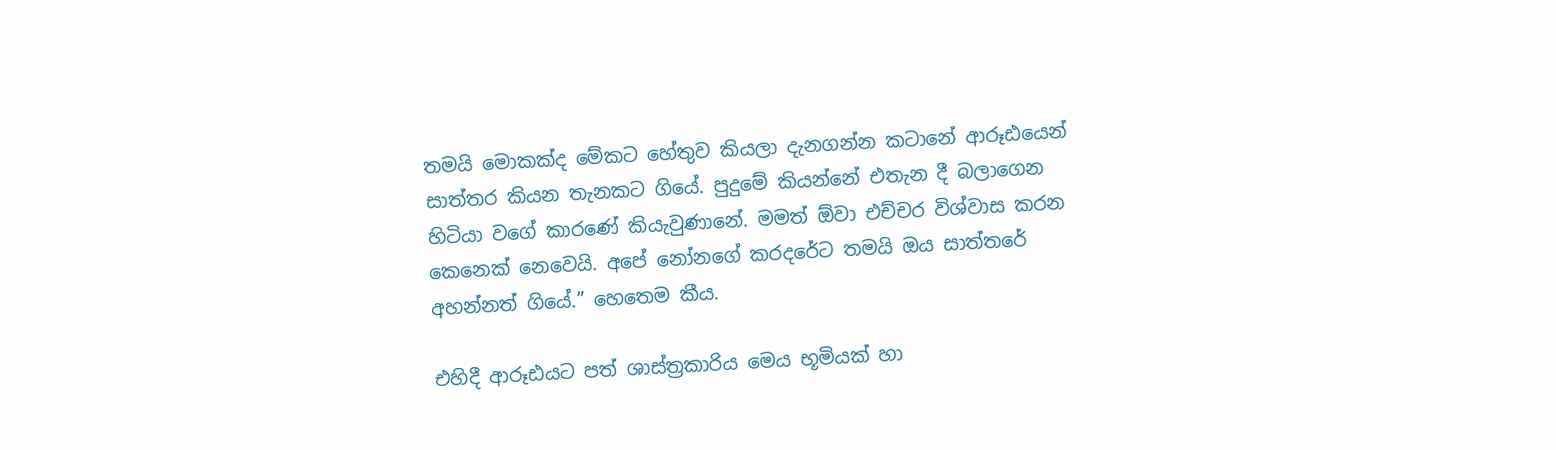තමයි මොකක්ද මේකට හේතුව කියලා දැනගන්න කටානේ ආරූඪයෙන් සාත්තර කියන තැනකට ගියේ. පුදුමේ කියන්නේ එතැන දී බලාගෙන හිටියා වගේ කාරණේ කියැවුණානේ. මමත් ඕවා එච්චර විශ්වාස කරන කෙනෙක් නෙවෙයි. අපේ නෝනගේ කරදරේට තමයි ඔය සාත්තරේ අහන්නත් ගියේ.” හෙතෙම කීය.

එහිදී ආරූඪයට පත් ශාස්ත්‍රකාරිය මෙය භූමියක් හා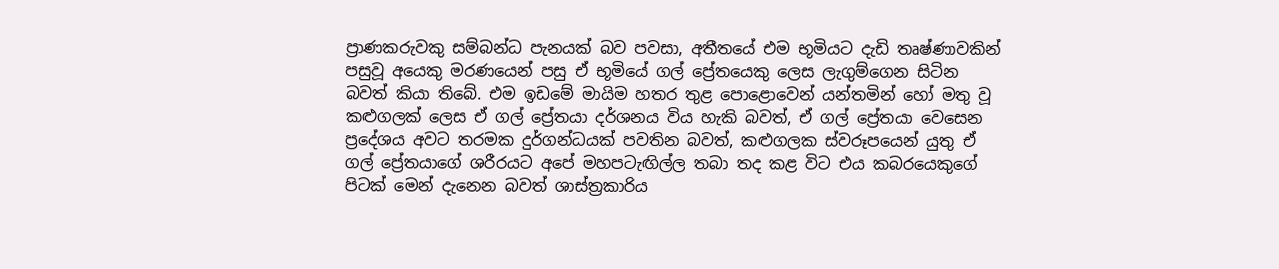ප්‍රාණකරුවකු සම්බන්ධ පැනයක් බව පවසා, අතීතයේ එම භූමියට දැඩි තෘෂ්ණාවකින් පසුවූ අයෙකු මරණයෙන් පසු ඒ භූමියේ ගල් ප්‍රේතයෙකු ලෙස ලැගුම්ගෙන සිටින බවත් කියා තිබේ. එම ඉඩමේ මායිම හතර තුළ පොළොවෙන් යන්තමින් හෝ මතු වූ කළුගලක් ලෙස ඒ ගල් ප්‍රේතයා දර්ශනය විය හැකි බවත්, ඒ ගල් ප්‍රේතයා වෙසෙන ප්‍රදේශය අවට තරමක දුර්ගන්ධයක් පවතින බවත්, කළුගලක ස්වරූපයෙන් යුතු ඒ ගල් ප්‍රේතයාගේ ශරීරයට අපේ මහපටැඟිල්ල තබා තද කළ විට එය කබරයෙකුගේ පිටක් මෙන් දැනෙන බවත් ශාස්ත්‍රකාරිය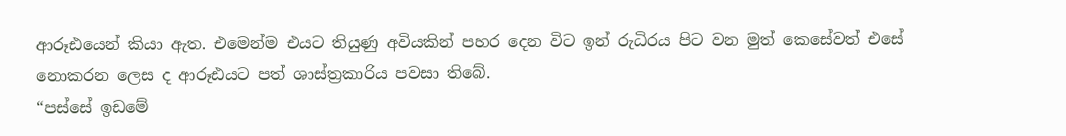ආරූඪයෙන් කියා ඇත. එමෙන්ම එයට තියුණු අවියකින් පහර දෙන විට ඉන් රුධිරය පිට වන මුත් කෙසේවත් එසේ නොකරන ලෙස ද ආරූඪයට පත් ශාස්ත්‍රකාරිය පවසා තිබේ.
“පස්සේ ඉඩමේ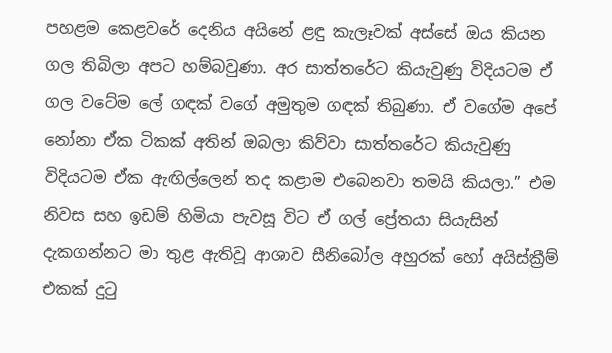පහළම කෙළවරේ දෙනිය අයිනේ ළඳු කැලෑවක් අස්සේ ඔය කියන ගල තිබිලා අපට හම්බවුණා. අර සාත්තරේට කියැවුණු විදියටම ඒ ගල වටේම ලේ ගඳක් වගේ අමුතුම ගඳක් තිබුණා. ඒ වගේම අපේ නෝනා ඒක ටිකක් අතින් ඔබලා කිව්වා සාත්තරේට කියැවුණු විදියටම ඒක ඇඟිල්ලෙන් තද කළාම එබෙනවා තමයි කියලා.” එම නිවස සහ ඉඩම් හිමියා පැවසූ විට ඒ ගල් ප්‍රේතයා සියැසින් දැකගන්නට මා තුළ ඇතිවූ ආශාව සීනිබෝල අහුරක් හෝ අයිස්ක්‍රීම් එකක් දුටු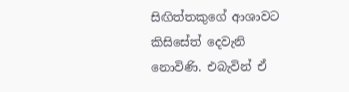සිඟිත්තකුගේ ආශාවට කිසිසේත් දෙවැනි නොවිණි. එබැවින් ඒ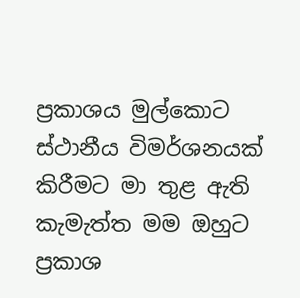ප්‍රකාශය මුල්කොට ස්ථානීය විමර්ශනයක් කිරීමට මා තුළ ඇති කැමැත්ත මම ඔහුට ප්‍රකාශ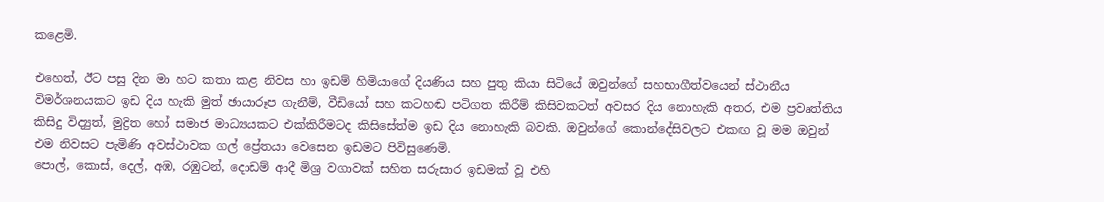කළෙමි.

එහෙත්, ඊට පසු දින මා හට කතා කළ නිවස හා ඉඩම් හිමියාගේ දියණිය සහ පුතු කියා සිටියේ ඔවුන්ගේ සහභාගීත්වයෙන් ස්ථානීය විමර්ශනයකට ඉඩ දිය හැකි මුත් ඡායාරූප ගැනීම්, වීඩියෝ සහ කටහඬ පටිගත කිරීම් කිසිවකටත් අවසර දිය නොහැකි අතර, එම ප්‍රවෘත්තිය කිසිදු විද්‍යුත්, මුද්‍රිත හෝ සමාජ මාධ්‍යයකට එක්කිරීමටද කිසිසේත්ම ඉඩ දිය නොහැකි බවකි. ඔවුන්ගේ කොන්දේසිවලට එකඟ වූ මම ඔවුන් එම නිවසට පැමිණි අවස්ථාවක ගල් ප්‍රේතයා වෙසෙන ඉඩමට පිවිසුණෙමි.
පොල්, කොස්, දෙල්, අඹ, රඹුටන්, දොඩම් ආදී මිශ්‍ර වගාවක් සහිත සරුසාර ඉඩමක් වූ එහි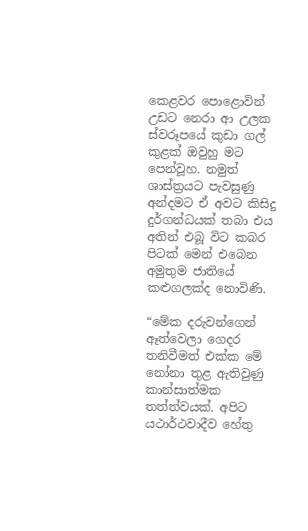කෙළවර පොළොවින් උඩට නෙරා ආ උලක ස්වරූපයේ කුඩා ගල් කුළක් ඔවුහු මට පෙන්වූහ. නමුත් ශාස්ත්‍රයට පැවසුණු අන්දමට ඒ අවට කිසිදු දුර්ගන්ධයක් තබා එය අතින් එබූ විට කබර පිටක් මෙන් එබෙන අමුතුම ජාතියේ කළුගලක්ද නොවිණි.

“මේක දරුවන්ගෙන් ඈත්වෙලා ගෙදර තනිවීමත් එක්ක මේ නෝනා තුළ ඇතිවුණු කාන්සාත්මක තත්ත්වයක්. අපිට යථාර්ථවාදීව හේතු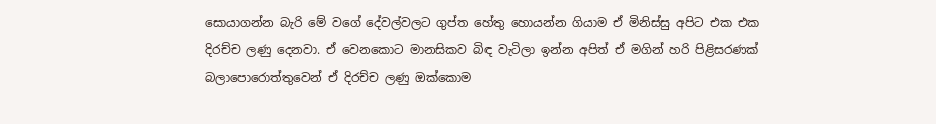සොයාගන්න බැරි මේ වගේ දේවල්වලට ගුප්ත හේතු හොයන්න ගියාම ඒ මිනිස්සු අපිට එක එක දිරච්ච ලණු දෙනවා. ඒ වෙනකොට මානසිකව බිඳ වැටිලා ඉන්න අපිත් ඒ මගින් හරි පිළිසරණක් බලාපොරොත්තුවෙන් ඒ දිරච්ච ලණු ඔක්කොම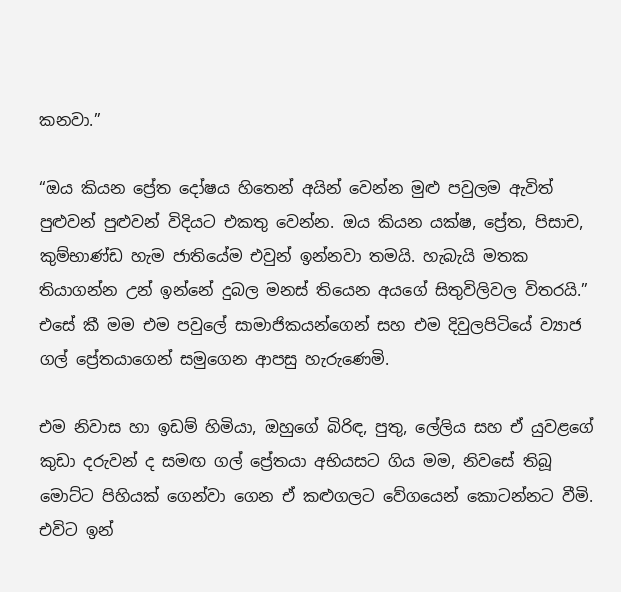කනවා.”

“ඔය කියන ප්‍රේත දෝෂය හිතෙන් අයින් වෙන්න මුළු පවුලම ඇවිත් පුළුවන් පුළුවන් විදියට එකතු වෙන්න. ඔය කියන යක්ෂ, ප්‍රේත, පිසාච, කුම්භාණ්ඩ හැම ජාතියේම එවුන් ඉන්නවා තමයි. හැබැයි මතක තියාගන්න උන් ඉන්නේ දුබල මනස් තියෙන අයගේ සිතුවිලිවල විතරයි.” එසේ කී මම එම පවුලේ සාමාජිකයන්ගෙන් සහ එම දිවුලපිටියේ ව්‍යාජ ගල් ප්‍රේතයාගෙන් සමුගෙන ආපසු හැරුණෙමි.

එම නිවාස හා ඉඩම් හිමියා, ඔහුගේ බිරිඳ, පුතු, ලේලිය සහ ඒ යුවළගේ කුඩා දරුවන් ද සමඟ ගල් ප්‍රේතයා අභියසට ගිය මම, නිවසේ තිබූ මොට්ට පිහියක් ගෙන්වා ගෙන ඒ කළුගලට වේගයෙන් කොටන්නට වීමි. එවිට ඉන්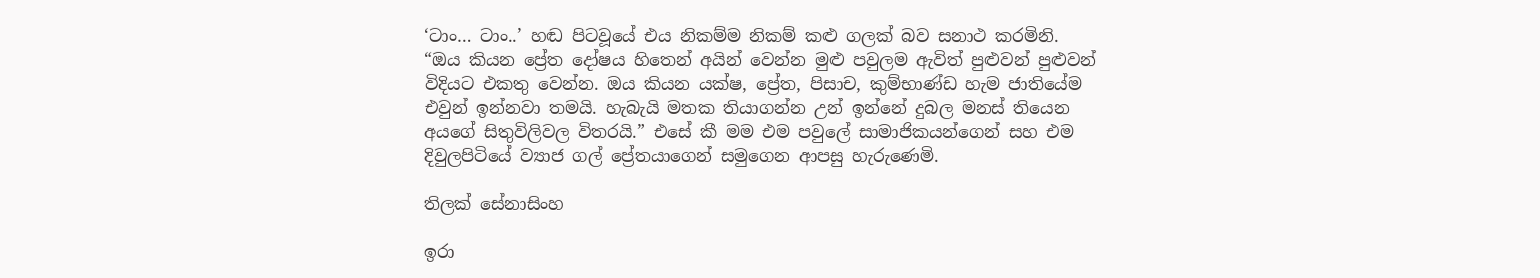‘ටාං… ටාං..’ හඬ පිටවූයේ එය නිකම්ම නිකම් කළු ගලක් බව සනාථ කරමිනි.
“ඔය කියන ප්‍රේත දෝෂය හිතෙන් අයින් වෙන්න මුළු පවුලම ඇවිත් පුළුවන් පුළුවන් විදියට එකතු වෙන්න. ඔය කියන යක්ෂ, ප්‍රේත, පිසාච, කුම්භාණ්ඩ හැම ජාතියේම එවුන් ඉන්නවා තමයි. හැබැයි මතක තියාගන්න උන් ඉන්නේ දුබල මනස් තියෙන අයගේ සිතුවිලිවල විතරයි.” එසේ කී මම එම පවුලේ සාමාජිකයන්ගෙන් සහ එම දිවුලපිටියේ ව්‍යාජ ගල් ප්‍රේතයාගෙන් සමුගෙන ආපසු හැරුණෙමි.

තිලක් සේනාසිංහ

ඉරා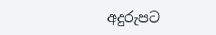අදුරුපට